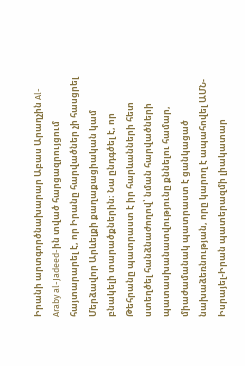Իրանի արտգործնախարար Աբաս Արաղչին Al-Araby al-Jadeed-ին տված հարցազրույցում հայտարարել է, որ Իրանը հարվածներ չի հասցրել Մերձավոր Արևելքի քաղաքացիական կամ բնակելի տարածքներին։ Նա ընդգծել է, որ Թեհրանը պատրաստ է իր հարևանների հետ ստեղծել հանձնաժողով՝ նման հարվածների պատասխանատվությունը քննելու համար, միաժամանակ պատրաստ է ցանկացած նախաձեռնության, որը կարող է ապահովել ԱՄՆ-Իսրայել-Իրան պատերազմի լիակատար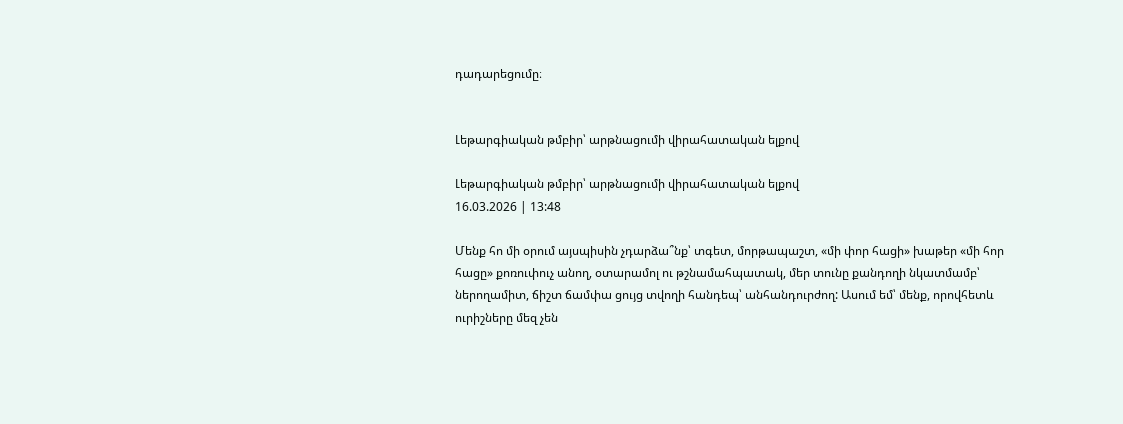դադարեցումը։


Լեթարգիական թմբիր՝ արթնացումի վիրահատական ելքով

Լեթարգիական թմբիր՝ արթնացումի վիրահատական ելքով
16.03.2026 | 13:48

Մենք հո մի օրում այսպիսին չդարձա՞նք՝ տգետ, մորթապաշտ, «մի փոր հացի» խաթեր «մի հոր հացը» քոռուփուչ անող, օտարամոլ ու թշնամահպատակ, մեր տունը քանդողի նկատմամբ՝ ներողամիտ, ճիշտ ճամփա ցույց տվողի հանդեպ՝ անհանդուրժող: Ասում եմ՝ մենք, որովհետև ուրիշները մեզ չեն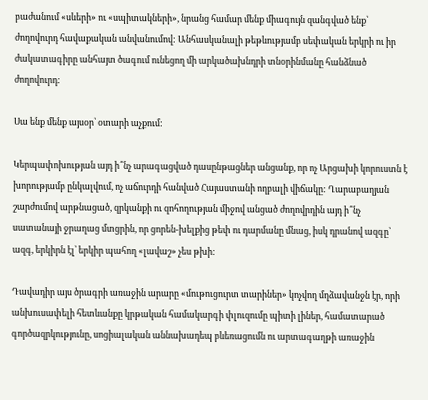բաժանում «սևերի» ու «սպիտակների», նրանց համար մենք միագույն զանգված ենք՝ ժողովուրդ հավաքական անվանումով: Անհասկանալի թեթևությամբ սեփական երկրի ու իր ժակատագիրը անհայտ ծագում ունեցող մի արկածախնդրի տնօրինմանը հանձնած ժողովուրդ:

Սա ենք մենք այսօր՝ օտարի աչքում:

Կերպափոխության այդ ի՞նչ արագացված դասընթացներ անցանք, որ ոչ Արցախի կորուստն է խորությամբ ընկալվում, ոչ աճուրդի հանված Հայաստանի ողբալի վիճակը: Ղարաբաղյան շարժումով արթնացած, զրկանքի ու զոհողության միջով անցած ժողովրդին այդ ի՞նչ սատանայի ջրաղաց մտցրին, որ ցորեն-խելքից թեփ ու դարմանը մնաց, իսկ դրանով ազգը՝ ազգ, երկիրն էլ՝ երկիր պահող «լավաշ» չես թխի:

Դավադիր այս ծրագրի առաջին արարը «մութուցուրտ տարիներ» կոչվող մղձավանջն էր, որի անխուսափելի հետևանքը կրթական համակարգի փլուզումը պիտի լիներ, համատարած գործազրկությունը, սոցիալական աննախադեպ բևեռացումն ու արտագաղթի առաջին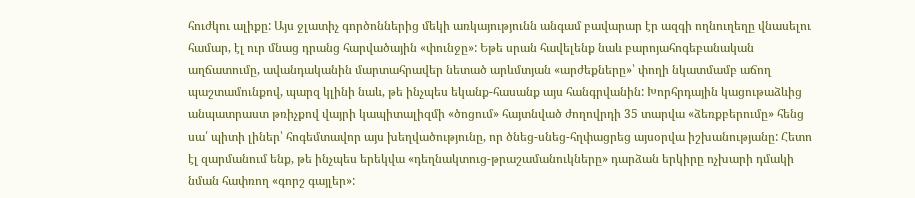հուժկու ալիքը: Այս ջլատիչ գործոններից մեկի առկայությունն անգամ բավարար էր ազգի ողնուղեղը վնասելու համար, էլ ուր մնաց դրանց հարվածային «փունջը»: Եթե սրան հավելենք նաև բարոյահոգեբանական աղճատումը, ավանդականին մարտահրավեր նետած արևմտյան «արժեքները»՝ փողի նկատմամբ աճող պաշտամունքով, պարզ կլինի նաև, թե ինչպես եկանք-հասանք այս հանգրվանին: Խորհրդային կացութաձևից անպատրաստ թռիչքով վայրի կապիտալիզմի «ծոցում» հայտնված ժողովրդի 35 տարվա «ձեռքբերումը» հենց սա՛ պիտի լիներ՝ հոգեմտավոր այս խեղվածությունը, որ ծնեց-սնեց-հղփացրեց այսօրվա իշխանությանը: Հետո էլ զարմանում ենք, թե ինչպես երեկվա «դեղնակտուց-թրաշամանուկները» դարձան երկիրը ոչխարի դմակի նման հափռող «գորշ գայլեր»: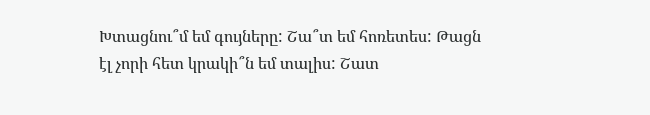Խտացնու՞մ եմ գույները: Շա՞տ եմ հոռետես: Թացն էլ չորի հետ կրակի՞ն եմ տալիս: Շատ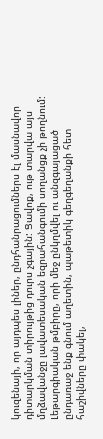կուզենայի, որ այդպես լիներ, ընդհանրացումներս էլ մասնավոր դիտարկման տիրույթից դուրս չգային: Ցավոք, ութ տարվա այս մղձավանջը լավատեսական եզրահանգումի սողանցք չի թողնում: Լեթարգիական թմբիրը, որի մեջ ընկղմվել ու անզգայացած ընդառաջ ենք գնում աղետին, պաթետիկ գեղգեղանքի հետ հաշիվները փակել,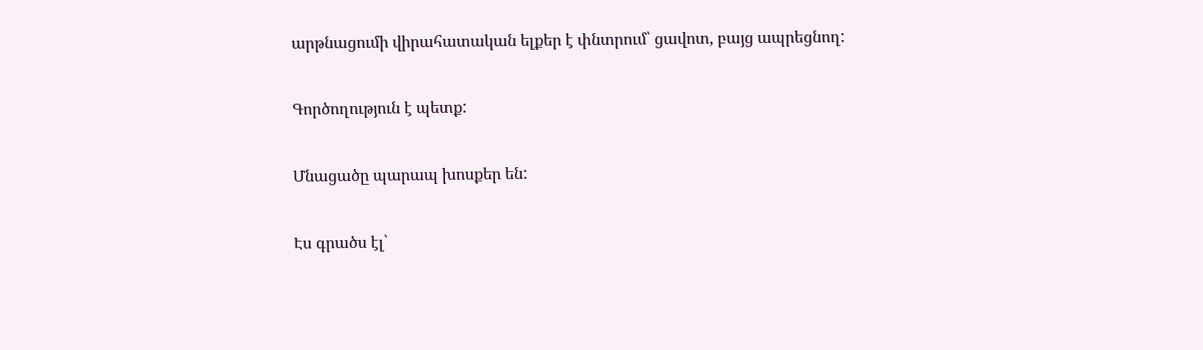արթնացումի վիրահատական ելքեր է փնտրում՝ ցավոտ, բայց ապրեցնող:

Գործողություն է պետք:

Մնացածը պարապ խոսքեր են:

Էս գրածս էլ՝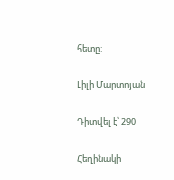հետը:

Լիլի Մարտոյան

Դիտվել է՝ 290

Հեղինակի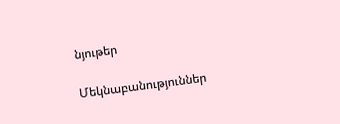նյութեր

Մեկնաբանություններ